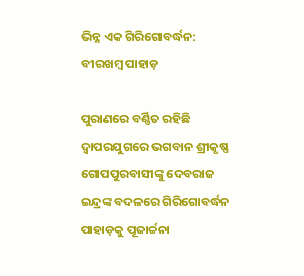ଭିନ୍ନ ଏକ ଗିରିଗୋବର୍ଦ୍ଧନ: ବୀରଖମ୍ବ ପାହାଡ଼

ପୁରାଣରେ ବର୍ଣ୍ଣିତ ରହିଛି ଦ୍ବାପରଯୁଗରେ ଭଗବାନ ଶ୍ରୀକୃଷ୍ଣ ଗୋପପୁରବାସୀଙ୍କୁ ଦେବରାଜ ଇନ୍ଦ୍ରଙ୍କ ବଦଳରେ ଗିରିଗୋବର୍ଦ୍ଧନ ପାହାଡ଼କୁ ପୂଜାର୍ଚ୍ଚନା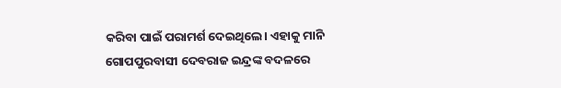କରିବା ପାଇଁ ପରାମର୍ଶ ଦେଇଥିଲେ। ଏହାକୁ ମାନି ଗୋପପୁରବାସୀ ଦେବରାଜ ଇନ୍ଦ୍ରଙ୍କ ବଦଳରେ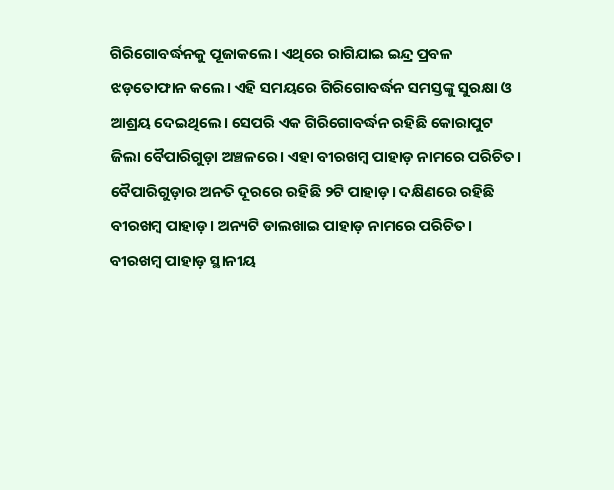ଗିରିଗୋବର୍ଦ୍ଧନକୁ ପୂଜାକଲେ। ଏଥିରେ ରାଗିଯାଇ ଇନ୍ଦ୍ର ପ୍ରବଳ ଝଡ଼ତୋଫାନ କଲେ। ଏହି ସମୟରେ ଗିରିଗୋବର୍ଦ୍ଧନ ସମସ୍ତଙ୍କୁ ସୁରକ୍ଷା ଓ ଆଶ୍ରୟ ଦେଇଥିଲେ। ସେପରି ଏକ ଗିରିଗୋବର୍ଦ୍ଧନ ରହିଛି କୋରାପୁଟ ଜିଲା ବୈପାରିଗୁଡ଼ା ଅଞ୍ଚଳରେ। ଏହା ବୀରଖମ୍ବ ପାହାଡ଼ ନାମରେ ପରିଚିତ।
ବୈପାରିଗୁଡ଼ାର ଅନତି ଦୂରରେ ରହିଛି ୨ଟି ପାହାଡ଼। ଦକ୍ଷିଣରେ ରହିଛି ବୀରଖମ୍ବ ପାହାଡ଼। ଅନ୍ୟଟି ଡାଲଖାଇ ପାହାଡ଼ ନାମରେ ପରିଚିତ। ବୀରଖମ୍ବ ପାହାଡ଼ ସ୍ଥାନୀୟ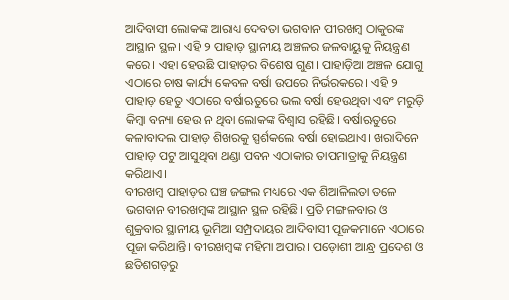ଆଦିବାସୀ ଲୋକଙ୍କ ଆରାଧ୍ୟ ଦେବତା ଭଗବାନ ପୀରଖମ୍ବ ଠାକୁରଙ୍କ ଆସ୍ଥାନ ସ୍ଥଳ। ଏହି ୨ ପାହାଡ଼ ସ୍ଥାନୀୟ ଅଞ୍ଚଳର ଜଳବାୟୁକୁ ନିୟନ୍ତ୍ରଣ କରେ। ଏହା ହେଉଛି ପାହାଡ଼ର ବିଶେଷ ଗୁଣ। ପାହାଡ଼ିଆ ଅଞ୍ଚଳ ଯୋଗୁ ଏଠାରେ ଚାଷ କାର୍ଯ୍ୟ କେବଳ ବର୍ଷା ଉପରେ ନିର୍ଭରକରେ। ଏହି ୨ ପାହାଡ଼ ହେତୁ ଏଠାରେ ବର୍ଷାଋତୁରେ ଭଲ ବର୍ଷା ହେଉଥିବା ଏବଂ ମରୁଡ଼ି କିମ୍ବା ବନ୍ୟା ହେଉ ନ ଥିବା ଲୋକଙ୍କ ବିଶ୍ୱାସ ରହିଛି। ବର୍ଷାଋତୁରେ କଳାବାଦଲ ପାହାଡ଼ ଶିଖରକୁ ସ୍ପର୍ଶକଲେ ବର୍ଷା ହୋଇଥାଏ। ଖରାଦିନେ ପାହାଡ଼ ପଟୁ ଆସୁଥିବା ଥଣ୍ଡା ପବନ ଏଠାକାର ତାପମାତ୍ରାକୁ ନିୟନ୍ତ୍ରଣ କରିଥାଏ।
ବୀରଖମ୍ବ ପାହାଡ଼ର ଘଞ୍ଚ ଜଙ୍ଗଲ ମଧ୍ୟରେ ଏକ ଶିଆଳିଲତା ତଳେ ଭଗବାନ ବୀରଖମ୍ବଙ୍କ ଆସ୍ଥାନ ସ୍ଥଳ ରହିଛି। ପ୍ରତି ମଙ୍ଗଳବାର ଓ ଶୁକ୍ରବାର ସ୍ଥାନୀୟ ଭୂମିଆ ସମ୍ପ୍ରଦାୟର ଆଦିବାସୀ ପୂଜକମାନେ ଏଠାରେ ପୂଜା କରିଥାନ୍ତି। ବୀରଖମ୍ବଙ୍କ ମହିମା ଅପାର। ପଡ଼ୋଶୀ ଆନ୍ଧ୍ର ପ୍ରଦେଶ ଓ ଛତିଶଗଡ଼ରୁ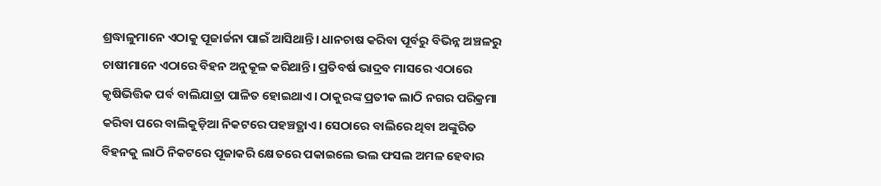ଶ୍ରଦ୍ଧାଳୁମାନେ ଏଠାକୁ ପୂଜାର୍ଚ୍ଚନା ପାଇଁ ଆସିଥାନ୍ତି। ଧାନଚାଷ କରିବା ପୂର୍ବରୁ ବିଭିନ୍ନ ଅଞ୍ଚଳରୁ ଚାଷୀମାନେ ଏଠାରେ ବିହନ ଅନୁକୂଳ କରିଥାନ୍ତି। ପ୍ରତିବର୍ଷ ଭାଦ୍ରବ ମାସରେ ଏଠାରେ କୃଷିଭିତ୍ତିକ ପର୍ବ ବାଲିଯାତ୍ରା ପାଳିତ ହୋଇଥାଏ। ଠାକୁରଙ୍କ ପ୍ରତୀକ ଲାଠି ନଗର ପରିକ୍ରମା କରିବା ପରେ ବାଲିକୁଡ଼ିଆ ନିକଟରେ ପହଞ୍ଚତ୍ଥାଏ। ସେଠାରେ ବାଲିରେ ଥିବା ଅଙ୍କୁରିତ ବିହନକୁ ଲାଠି ନିକଟରେ ପୂଜାକରି କ୍ଷେତରେ ପକାଇଲେ ଭଲ ଫସଲ ଅମଳ ହେବାର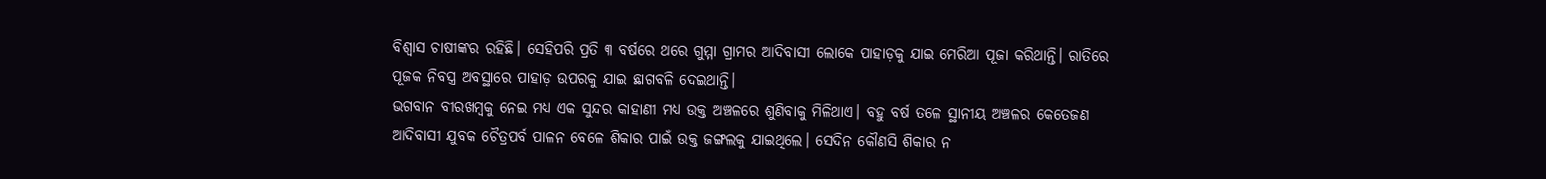ବିଶ୍ୱାସ ଚାଷୀଙ୍କର ରହିଛି। ସେହିପରି ପ୍ରତି ୩ ବର୍ଷରେ ଥରେ ଗୁମ୍ମା ଗ୍ରାମର ଆଦିବାସୀ ଲୋକେ ପାହାଡ଼କୁ ଯାଇ ମେରିଆ ପୂଜା କରିଥାନ୍ତି। ରାତିରେ ପୂଜକ ନିବସ୍ତ୍ର ଅବସ୍ଥାରେ ପାହାଡ଼ ଉପରକୁ ଯାଇ ଛାଗବଳି ଦେଇଥାନ୍ତି।
ଭଗବାନ ବୀରଖମ୍ବକୁ ନେଇ ମଧ୍ୟ ଏକ ସୁନ୍ଦର କାହାଣୀ ମଧ୍ୟ ଉକ୍ତ ଅଞ୍ଚଳରେ ଶୁଣିବାକୁ ମିଳିଥାଏ। ବହୁ ବର୍ଷ ତଳେ ସ୍ଥାନୀୟ ଅଞ୍ଚଳର କେତେଜଣ ଆଦିବାସୀ ଯୁବକ ଚୈତ୍ରପର୍ବ ପାଳନ ବେଳେ ଶିକାର ପାଇଁ ଉକ୍ତ ଜଙ୍ଗଲକୁ ଯାଇଥିଲେ। ସେଦିନ କୌଣସି ଶିକାର ନ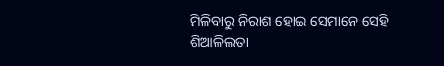ମିଳିବାରୁ ନିରାଶ ହୋଇ ସେମାନେ ସେହି ଶିଆଳିଲତା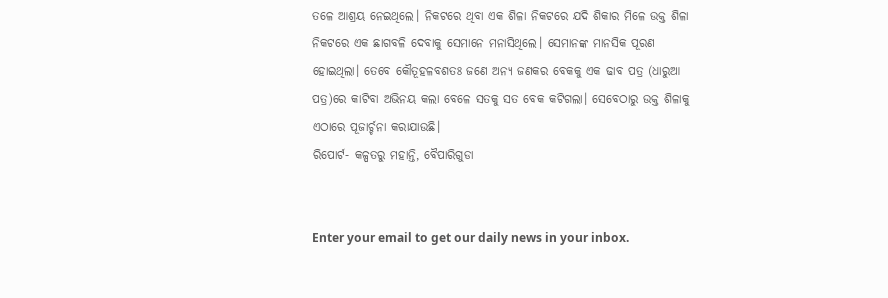ତଳେ ଆଶ୍ରୟ ନେଇଥିଲେ। ନିକଟରେ ଥିବା ଏକ ଶିଳା ନିକଟରେ ଯଦି ଶିକାର ମିଳେ ଉକ୍ତ ଶିଳା ନିକଟରେ ଏକ ଛାଗବଳି ଦେବାକୁ ସେମାନେ ମନାସିଥିଲେ। ସେମାନଙ୍କ ମାନସିକ ପୂରଣ ହୋଇଥିଲା। ତେବେ କୌତୂହଳବଶତଃ ଜଣେ ଅନ୍ୟ ଜଣକର ବେକକୁ ଏକ ଢାବ ପତ୍ର (ଧାରୁଆ ପତ୍ର)ରେ କାଟିବା ଅଭିନୟ କଲା ବେଳେ ସତକୁ ସତ ବେକ କଟିଗଲା। ସେବେଠାରୁ ଉକ୍ତ ଶିଳାକୁ ଏଠାରେ ପୂଜାର୍ଚ୍ଚନା କରାଯାଉଛି।
ରିପୋର୍ଟ- କଳ୍ପତରୁ ମହାନ୍ତି, ବୈପାରିଗୁଡା


Enter your email to get our daily news in your inbox.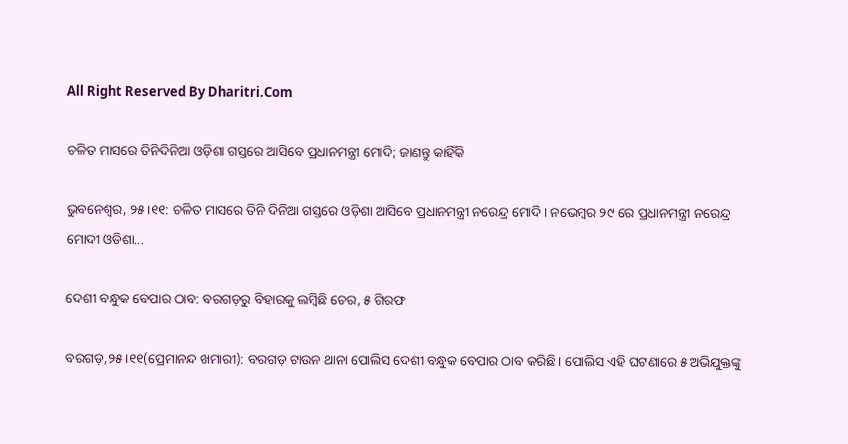All Right Reserved By Dharitri.Com

ଚଳିତ ମାସରେ ତିନିଦିନିଆ ଓଡ଼ିଶା ଗସ୍ତରେ ଆସିବେ ପ୍ରଧାନମନ୍ତ୍ରୀ ମୋଦି; ଜାଣନ୍ତୁ କାହିଁକି

ଭୁବନେଶ୍ୱର, ୨୫।୧୧: ଚଳିତ ମାସରେ ତିନି ଦିନିଆ ଗସ୍ତରେ ଓଡ଼ିଶା ଆସିବେ ପ୍ରଧାନମନ୍ତ୍ରୀ ନରେନ୍ଦ୍ର ମୋଦି। ନଭେମ୍ବର ୨୯ ରେ ପ୍ରଧାନମନ୍ତ୍ରୀ ନରେନ୍ଦ୍ର ମୋଦୀ ଓଡିଶା...

ଦେଶୀ ବନ୍ଧୁକ ବେପାର ଠାବ: ବରଗଡ଼ରୁ ବିହାରକୁ ଲମ୍ବିଛି ଚେର, ୫ ଗିରଫ

ବରଗଡ଼,୨୫।୧୧(ପ୍ରେମାନନ୍ଦ ଖମାରୀ): ବରଗଡ଼ ଟାଉନ ଥାନା ପୋଲିସ ଦେଶୀ ବନ୍ଧୁକ ବେପାର ଠାବ କରିଛି। ପୋଲିସ ଏହି ଘଟଣାରେ ୫ ଅଭିଯୁକ୍ତଙ୍କୁ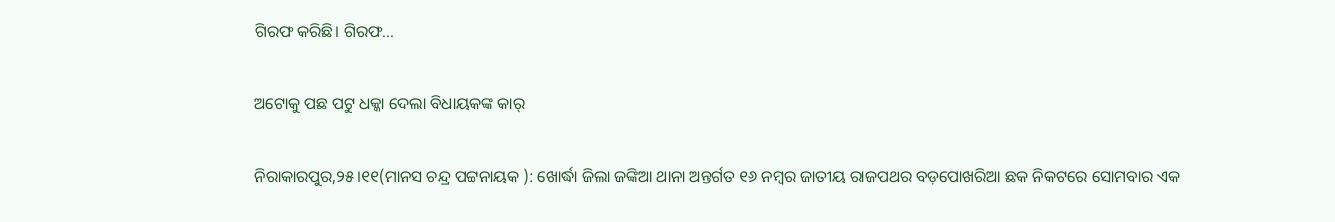ଗିରଫ କରିଛି। ଗିରଫ...

ଅଟୋକୁ ପଛ ପଟୁ ଧକ୍କା ଦେଲା ବିଧାୟକଙ୍କ କାର୍‌

ନିରାକାରପୁର,୨୫।୧୧(ମାନସ ଚନ୍ଦ୍ର ପଟ୍ଟନାୟକ ): ଖୋର୍ଦ୍ଧା ଜିଲା ଜଙ୍କିଆ ଥାନା ଅନ୍ତର୍ଗତ ୧୬ ନମ୍ବର ଜାତୀୟ ରାଜପଥର ବଡ଼ପୋଖରିଆ ଛକ ନିକଟରେ ସୋମବାର ଏକ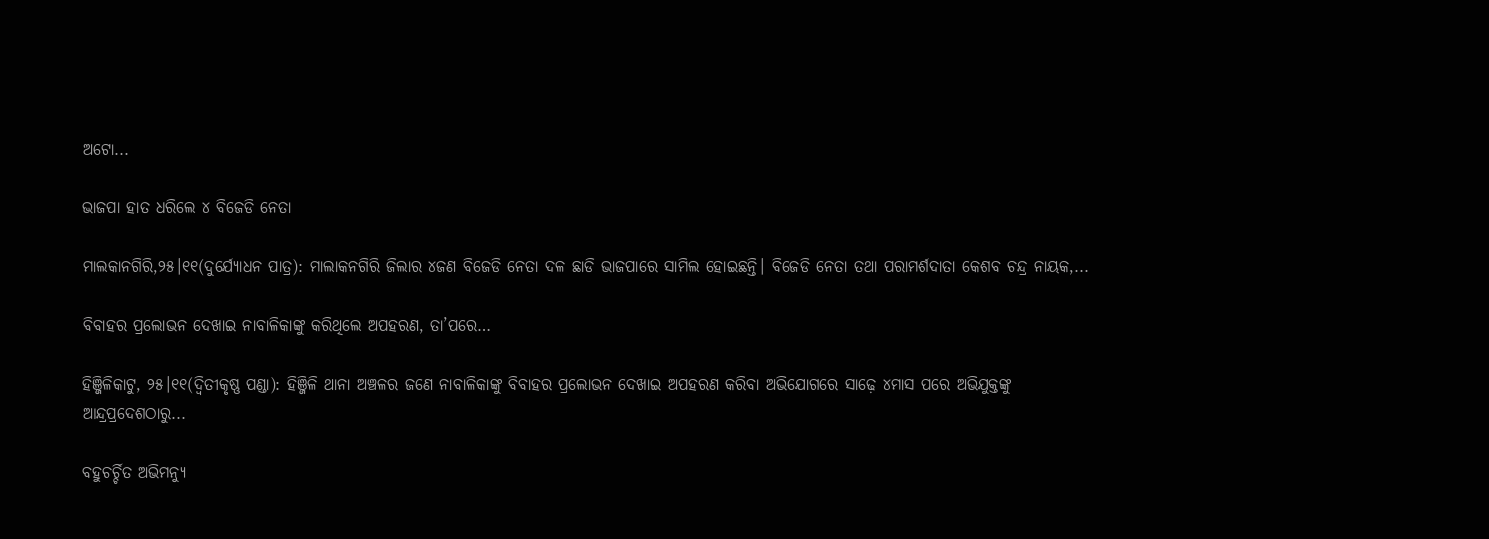ଅଟୋ...

ଭାଜପା ହାତ ଧରିଲେ ୪ ବିଜେଡି ନେତା

ମାଲକାନଗିରି,୨୫।୧୧(ଦୁର୍ଯ୍ୟୋଧନ ପାତ୍ର): ମାଲାକନଗିରି ଜିଲାର ୪ଜଣ ବିଜେଡି ନେତା ଦଳ ଛାଡି ଭାଜପାରେ ସାମିଲ ହୋଇଛନ୍ତି। ବିଜେଡି ନେତା ତଥା ପରାମର୍ଶଦାତା କେଶବ ଚନ୍ଦ୍ର ନାୟକ,...

ବିବାହର ପ୍ରଲୋଭନ ଦେଖାଇ ନାବାଳିକାଙ୍କୁ କରିଥିଲେ ଅପହରଣ, ତା’ପରେ…

ହିଞ୍ଜିଳିକାଟୁ, ୨୫।୧୧(ଦ୍ବିତୀକୃଷ୍ଣ ପଣ୍ଡା): ହିଞ୍ଜିଳି ଥାନା ଅଞ୍ଚଳର ଜଣେ ନାବାଳିକାଙ୍କୁ ବିବାହର ପ୍ରଲୋଭନ ଦେଖାଇ ଅପହରଣ କରିବା ଅଭିଯୋଗରେ ସାଢ଼େ ୪ମାସ ପରେ ଅଭିଯୁକ୍ତଙ୍କୁ ଆନ୍ଦ୍ରପ୍ରଦେଶଠାରୁ...

ବହୁଚର୍ଚ୍ଚିତ ଅଭିମନ୍ୟୁ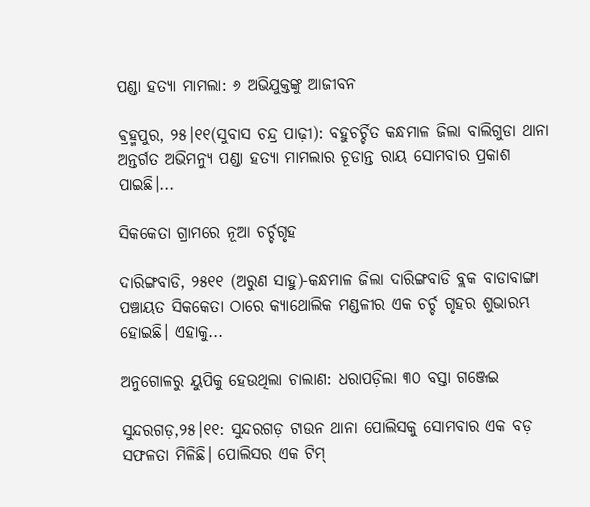ପଣ୍ଡା ହତ୍ୟା ମାମଲା: ୬ ଅଭିଯୁକ୍ତଙ୍କୁ ଆଜୀବନ

ଵ୍ରହ୍ମପୁର, ୨୫।୧୧(ସୁବାସ ଚନ୍ଦ୍ର ପାଢ଼ୀ): ବହୁଚର୍ଚ୍ଚିତ କନ୍ଧମାଳ ଜିଲା ବାଲିଗୁଡା ଥାନା ଅନ୍ତର୍ଗତ ଅଭିମନ୍ୟୁ ପଣ୍ଡା ହତ୍ୟା ମାମଲାର ଚୂଡାନ୍ତ ରାୟ ସୋମବାର ପ୍ରକାଶ ପାଇଛି।...

ସିକକେତା ଗ୍ରାମରେ ନୂଆ ଚର୍ଚ୍ଚଗୃହ

ଦାରିଙ୍ଗବାଡି, ୨୫୧୧ (ଅରୁଣ ସାହୁ)-କନ୍ଧମାଳ ଜିଲା ଦାରିଙ୍ଗବାଡି ବ୍ଲକ ବାଡାବାଙ୍ଗା ପଞ୍ଚାୟତ ସିକକେତା ଠାରେ କ୍ୟାଥୋଲିକ ମଣ୍ଡଳୀର ଏକ ଚର୍ଚ୍ଚ ଗୃହର ଶୁଭାରମ୍ଭ ହୋଇଛି। ଏହାକୁ...

ଅନୁଗୋଳରୁ ୟୁପିକୁ ହେଉଥିଲା ଚାଲାଣ: ଧରାପଡ଼ିଲା ୩୦ ବସ୍ତା ଗଞ୍ଜେଇ

ସୁନ୍ଦରଗଡ଼,୨୫।୧୧: ସୁନ୍ଦରଗଡ଼ ଟାଉନ ଥାନା ପୋଲିସକୁ ସୋମବାର ଏକ ବଡ଼ ସଫଳତା ମିଳିଛି। ପୋଲିସର ଏକ ଟିମ୍‌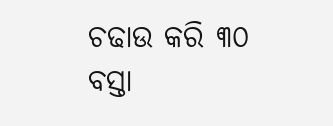ଚଢାଉ କରି ୩୦ ବସ୍ତା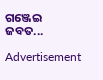ଗଞ୍ଜେଇ ଜବତ...

Advertisement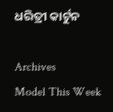ଧରିତ୍ରୀ କାର୍ଟୁନ

Archives
Model This Week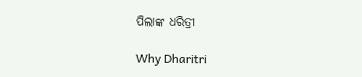ପିଲାଙ୍କ ଧରିତ୍ରୀ

Why Dharitri